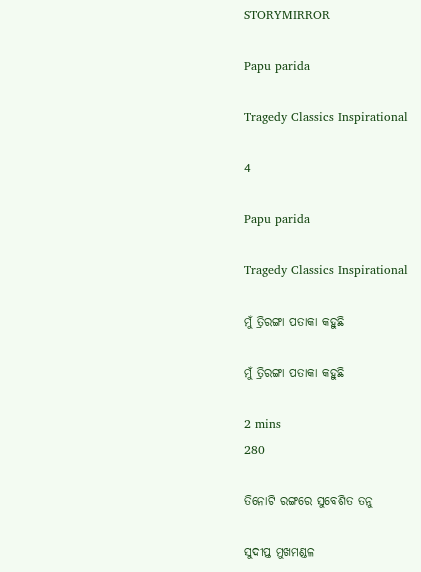STORYMIRROR

Papu parida

Tragedy Classics Inspirational

4

Papu parida

Tragedy Classics Inspirational

ମୁଁ ତ୍ରିରଙ୍ଗା ପତାକା କହୁଛି

ମୁଁ ତ୍ରିରଙ୍ଗା ପତାକା କହୁଛି

2 mins
280

ତିନୋଟି ରଙ୍ଗରେ ସୁବେଶିତ ତନୁ

ସୁଦୀପ୍ତ ମୁଖମଣ୍ଡଳ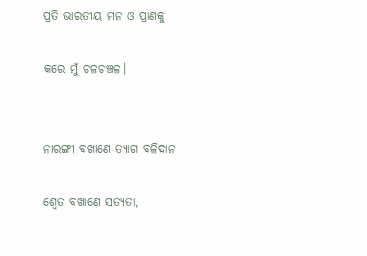ପ୍ରତି ଭାରତୀୟ ମନ ଓ ପ୍ରାଣକୁ

କରେ ମୁଁ ଚଳଚଞ୍ଚଳ।


ନାରଙ୍ଗୀ ବଖାଣେ ତ୍ୟାଗ ବଳିଦାନ

ଶ୍ୱେତ ବଖାଣେ ସତ୍ୟତା,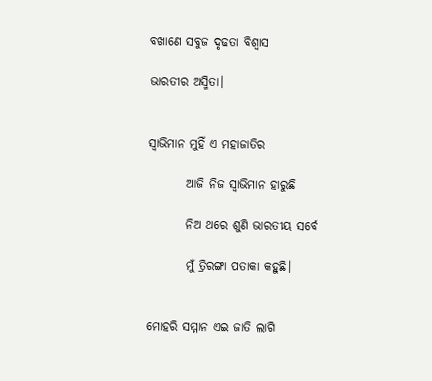ବଖାଣେ ସବୁଜ ଦୃଢତା ବିଶ୍ୱାସ

ଭାରତୀର ଅସ୍ମିତା।


ସ୍ୱାଭିମାନ ମୁହିଁ ଏ ମହାଜାତିର

        ଆଜି ନିଜ ସ୍ୱାଭିମାନ ହାରୁଛି

        ନିଅ ଥରେ ଶୁଣି ଭାରତୀୟ ସର୍ବେ

        ମୁଁ ତ୍ରିରଙ୍ଗା ପତାକା କହୁଛି।


ମୋହରି ସମ୍ମାନ ଏଇ ଜାତି ଲାଗି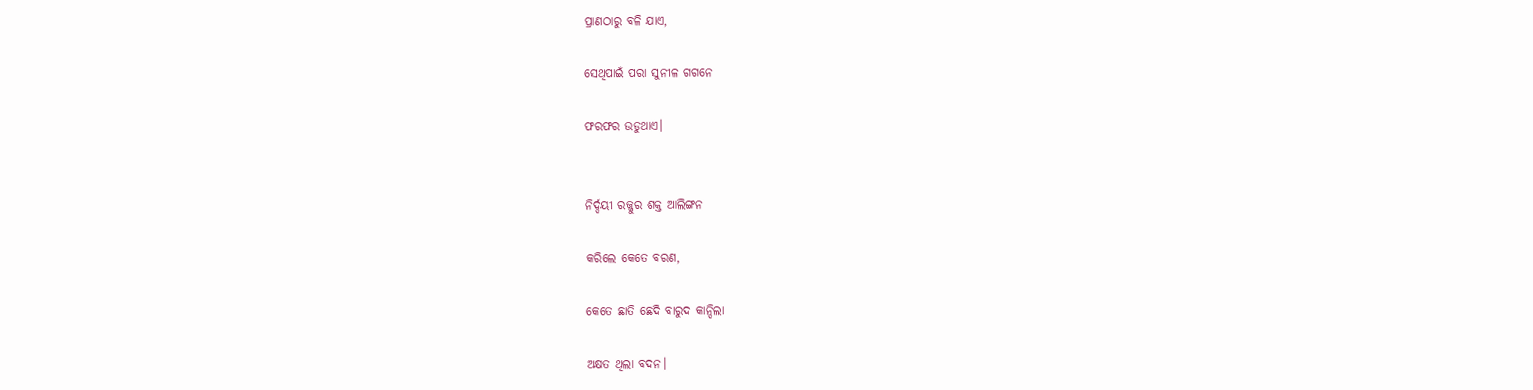ପ୍ରାଣଠାରୁ ବଳି ଯାଏ,

ସେଥିପାଇଁ ପରା ସୁନୀଳ ଗଗନେ

ଫରଫର ଉଡୁଥାଏ।


ନିର୍ଦ୍ଦୟୀ ରଜ୍ଜୁର ଶକ୍ତ ଆଲିଙ୍ଗନ

କରିଲେ କେତେ ବରଣ,

କେତେ ଛାତି ଛେଦି ବାରୁଦ କାନ୍ଦିଲା

ଅକ୍ଷତ ଥିଲା ବଦନ।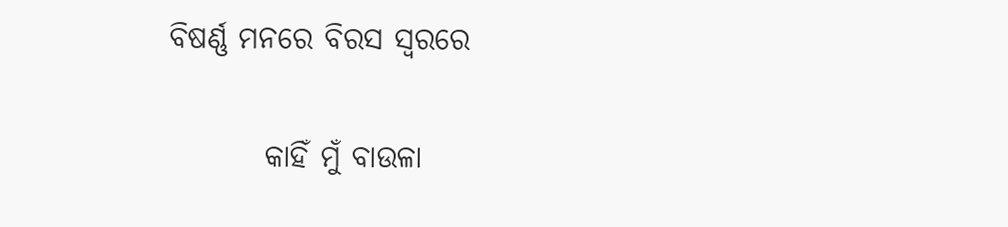ବିଷର୍ଣ୍ଣ ମନରେ ବିରସ ସ୍ୱରରେ

        କାହିଁ ମୁଁ ବାଉଳା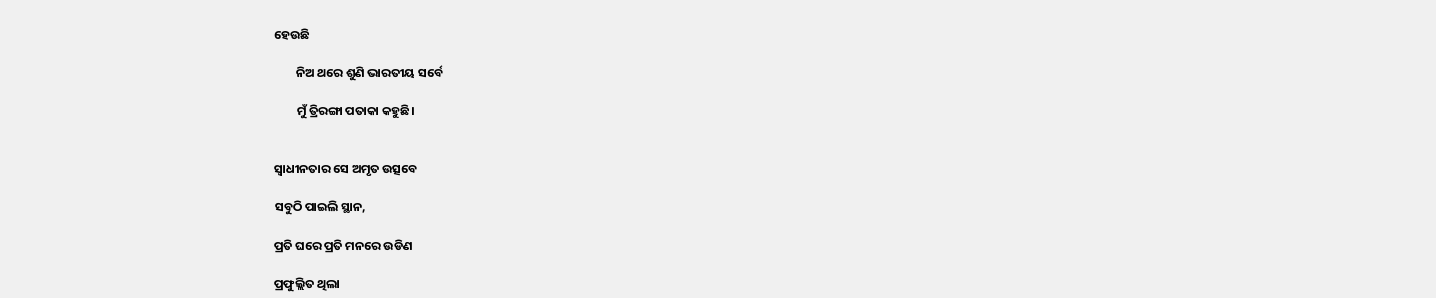ହେଉଛି

        ନିଅ ଥରେ ଶୁଣି ଭାରତୀୟ ସର୍ବେ

        ମୁଁ ତ୍ରିରଙ୍ଗା ପତାକା କହୁଛି।


ସ୍ବାଧୀନତାର ସେ ଅମୃତ ଉତ୍ସବେ

ସବୁଠି ପାଇଲି ସ୍ଥାନ,

ପ୍ରତି ଘରେ ପ୍ରତି ମନରେ ଉଡିଣ

ପ୍ରଫୁଲ୍ଲିତ ଥିଲା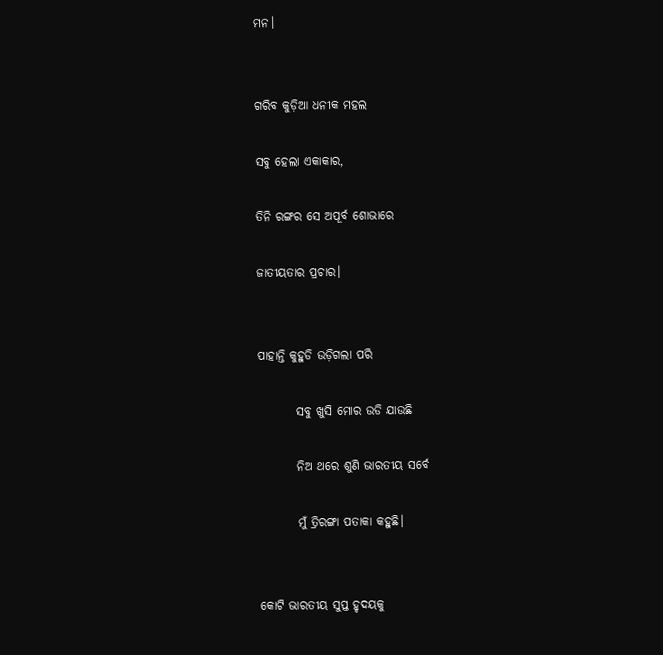ମନ।


ଗରିବ କୁଡ଼ିଆ ଧନୀକ ମହଲ

ସବୁ ହେଲା ଏକାକାର,

ତିନି ରଙ୍ଗର ସେ ଅପୂର୍ବ ଶୋଭାରେ

ଜାତୀୟତାର ପ୍ରଚାର।


ପାହାନ୍ତି କୁହୁଡି ଉଡ଼ିଗଲା ପରି

        ସବୁ ଖୁସି ମୋର ଉଡି ଯାଉଛି

        ନିଅ ଥରେ ଶୁଣି ଭାରତୀୟ ସର୍ବେ

        ମୁଁ ତ୍ରିରଙ୍ଗା ପତାକା କହୁଛି।


କୋଟି ଭାରତୀୟ ସୁପ୍ତ ହୃଦୟକୁ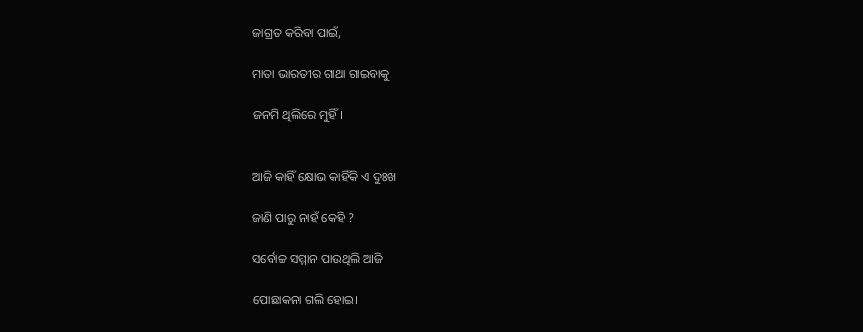ଜାଗ୍ରତ କରିବା ପାଇଁ,

ମାତା ଭାରତୀର ଗାଥା ଗାଇବାକୁ

ଜନମି ଥିଲିରେ ମୁହିଁ।


ଆଜି କାହିଁ କ୍ଷୋଭ କାହିଁକି ଏ ଦୁଃଖ

ଜାଣି ପାରୁ ନାହଁ କେହି ?

ସର୍ବୋଚ୍ଚ ସମ୍ମାନ ପାଉଥିଲି ଆଜି

ପୋଛାକନା ଗଲି ହୋଇ।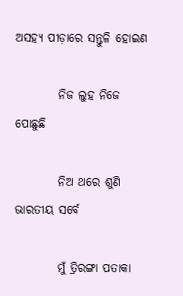ଅସହ୍ୟ ପୀଡ଼ାରେ ସନ୍ତୁଳି ହୋଇଣ

         ନିଜ ଲୁହ ନିଜେ ପୋଛୁଛି

         ନିଅ ଥରେ ଶୁଣି ଭାରତୀୟ ସର୍ବେ

         ମୁଁ ତ୍ରିରଙ୍ଗା ପତାକା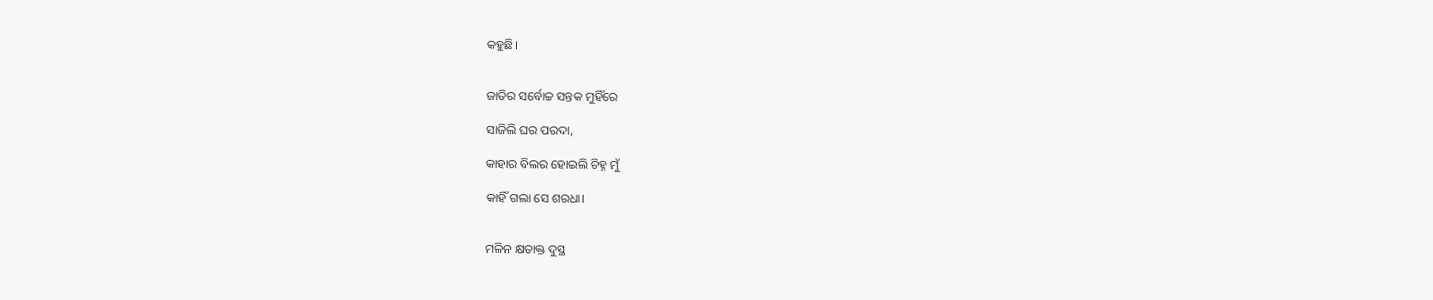କହୁଛି।


ଜାତିର ସର୍ବୋଚ୍ଚ ସନ୍ତକ ମୁହିଁରେ

ସାଜିଲି ଘର ପରଦା,

କାହାର ବିଲର ହୋଇଲି ଚିହ୍ନ ମୁଁ

କାହିଁ ଗଲା ସେ ଶରଧା।


ମଳିନ କ୍ଷତାକ୍ତ ଦୁସ୍ଥ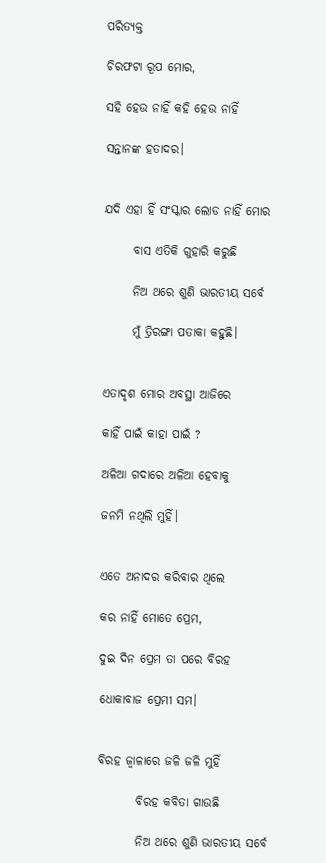ପରିତ୍ୟକ୍ତ

ଚିରଫଟା ରୂପ ମୋର,

ସହି ହେଉ ନାହିଁ କହି ହେଉ ନାହିଁ

ସନ୍ତାନଙ୍କ ହତାଦର।


ଯଦି ଏହା ହିଁ ସଂସ୍କାର ଲୋଡ ନାହିଁ ମୋର

      ବାସ ଏତିକି ଗୁହାରି କରୁଛି

      ନିଅ ଥରେ ଶୁଣି ଭାରତୀୟ ସର୍ବେ

      ମୁଁ ତ୍ରିରଙ୍ଗା ପତାକା କହୁଛି।


ଏତାଦୃଶ ମୋର ଅବସ୍ଥା ଆଜିରେ

କାହିଁ ପାଇଁ କାହା ପାଇଁ ?

ଅଳିଆ ଗଦାରେ ଅଳିଆ ହେବାକୁ

ଜନମି ନଥିଲି ମୁହିଁ।


ଏତେ ଅନାଦର କରିବାର ଥିଲେ

କର ନାହିଁ ମୋତେ ପ୍ରେମ,

ଦୁଇ ଦିନ ପ୍ରେମ ତା ପରେ ବିରହ

ଧୋକାବାଜ ପ୍ରେମୀ ସମ।


ବିରହ ଜ୍ୱାଳାରେ ଜଳି ଜଳି ମୁହିଁ

        ବିରହ କବିତା ଗାଉଛି

        ନିଅ ଥରେ ଶୁଣି ଭାରତୀୟ ସର୍ବେ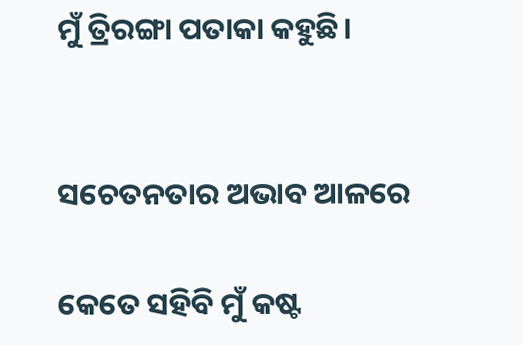ମୁଁ ତ୍ରିରଙ୍ଗା ପତାକା କହୁଛି।


ସଚେତନତାର ଅଭାବ ଆଳରେ

କେତେ ସହିବି ମୁଁ କଷ୍ଟ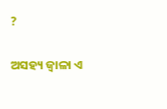?

ଅସହ୍ୟ ଜ୍ବାଳା ଏ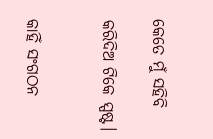କେତେ ମୁଁ ସହିବି

କରିଦିଅ ଟିକେ ସ୍ପଷ୍ଟ।


କାହିଁ ସଂଗଠନ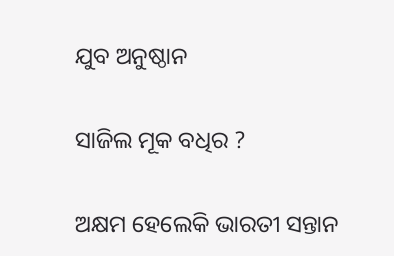ଯୁବ ଅନୁଷ୍ଠାନ

ସାଜିଲ ମୂକ ବଧିର ?

ଅକ୍ଷମ ହେଲେକି ଭାରତୀ ସନ୍ତାନ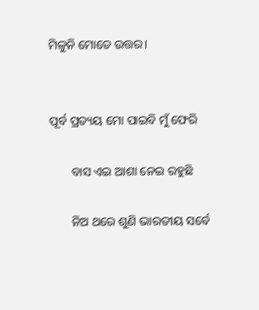ମିଳୁନି ମୋତେ ଉତ୍ତର।


ପୂର୍ବ ପ୍ରତ୍ୟୟ ମୋ ପାଇବି ମୁଁ ଫେରି

       ବାସ ଏଇ ଆଶା ନେଇ ରହୁଛି

       ନିଅ ଥରେ ଶୁଣି ଭାରତୀୟ ସର୍ବେ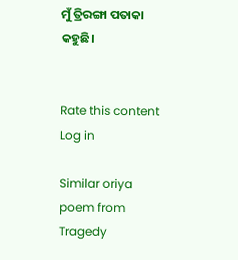ମୁଁ ତ୍ରିରଙ୍ଗା ପତାକା କହୁଛି।


Rate this content
Log in

Similar oriya poem from Tragedy